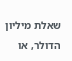שאלת מיליון הדולר, או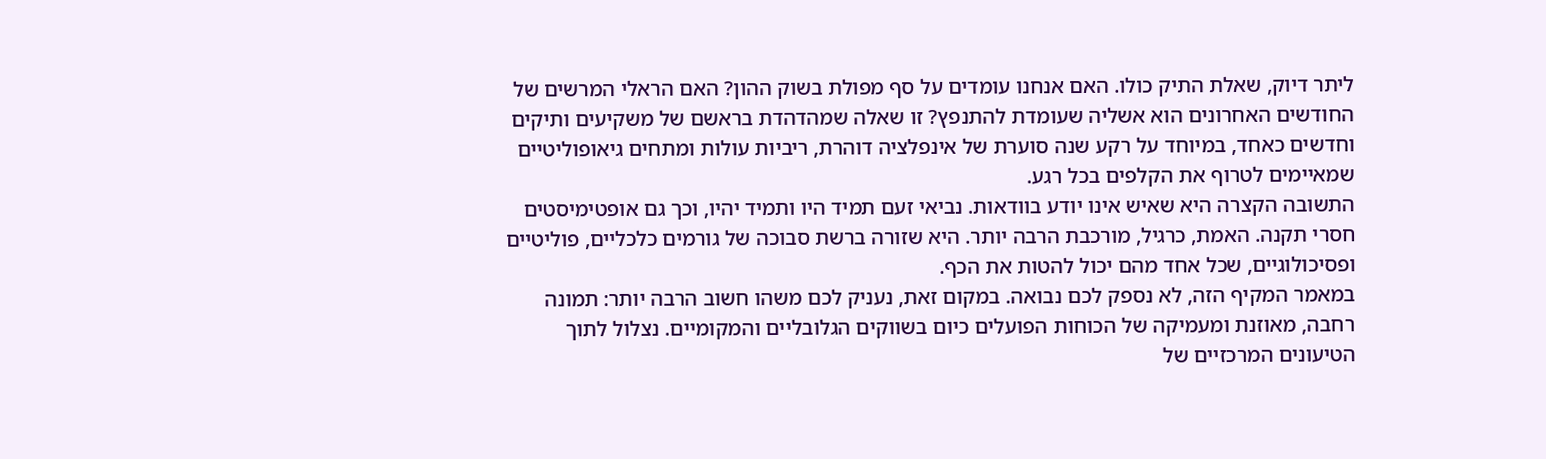ליתר דיוק, שאלת התיק כולו. האם אנחנו עומדים על סף מפולת בשוק ההון? האם הראלי המרשים של החודשים האחרונים הוא אשליה שעומדת להתנפץ? זו שאלה שמהדהדת בראשם של משקיעים ותיקים וחדשים כאחד, במיוחד על רקע שנה סוערת של אינפלציה דוהרת, ריביות עולות ומתחים גיאופוליטיים שמאיימים לטרוף את הקלפים בכל רגע.
התשובה הקצרה היא שאיש אינו יודע בוודאות. נביאי זעם תמיד היו ותמיד יהיו, וכך גם אופטימיסטים חסרי תקנה. האמת, כרגיל, מורכבת הרבה יותר. היא שזורה ברשת סבוכה של גורמים כלכליים, פוליטיים ופסיכולוגיים, שכל אחד מהם יכול להטות את הכף.
במאמר המקיף הזה, לא נספק לכם נבואה. במקום זאת, נעניק לכם משהו חשוב הרבה יותר: תמונה רחבה, מאוזנת ומעמיקה של הכוחות הפועלים כיום בשווקים הגלובליים והמקומיים. נצלול לתוך הטיעונים המרכזיים של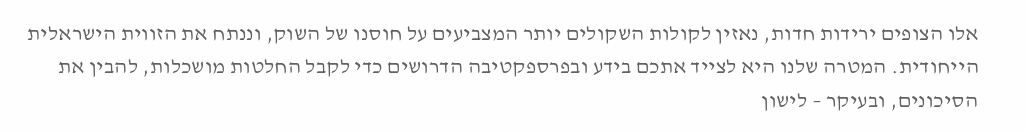אלו הצופים ירידות חדות, נאזין לקולות השקולים יותר המצביעים על חוסנו של השוק, וננתח את הזווית הישראלית הייחודית. המטרה שלנו היא לצייד אתכם בידע ובפרספקטיבה הדרושים כדי לקבל החלטות מושכלות, להבין את הסיכונים, ובעיקר – לישון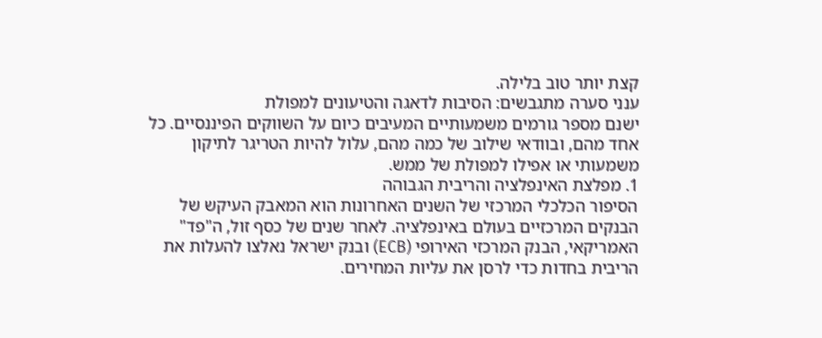קצת יותר טוב בלילה.
ענני סערה מתגבשים: הסיבות לדאגה והטיעונים למפולת
ישנם מספר גורמים משמעותיים המעיבים כיום על השווקים הפיננסיים. כל אחד מהם, ובוודאי שילוב של כמה מהם, עלול להיות הטריגר לתיקון משמעותי או אפילו למפולת של ממש.
1. מפלצת האינפלציה והריבית הגבוהה
הסיפור הכלכלי המרכזי של השנים האחרונות הוא המאבק העיקש של הבנקים המרכזיים בעולם באינפלציה. לאחר שנים של כסף זול, ה"פד" האמריקאי, הבנק המרכזי האירופי (ECB) ובנק ישראל נאלצו להעלות את הריבית בחדות כדי לרסן את עליות המחירים.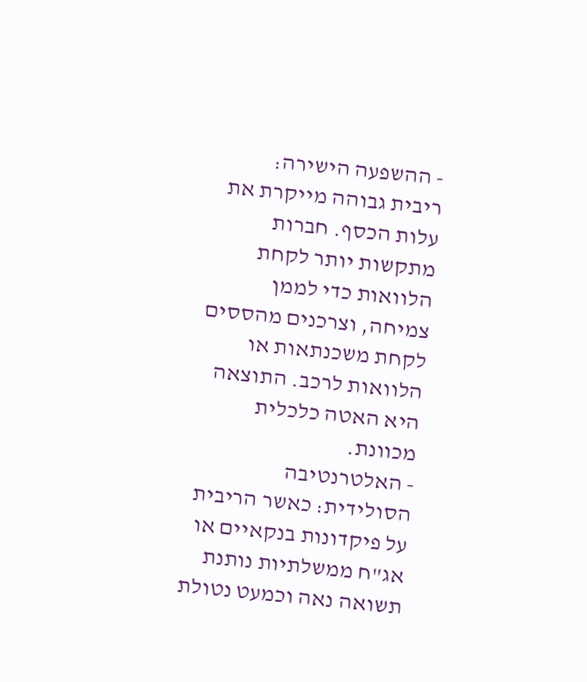- ההשפעה הישירה: ריבית גבוהה מייקרת את עלות הכסף. חברות מתקשות יותר לקחת הלוואות כדי לממן צמיחה, וצרכנים מהססים לקחת משכנתאות או הלוואות לרכב. התוצאה היא האטה כלכלית מכוונת.
- האלטרנטיבה הסולידית: כאשר הריבית על פיקדונות בנקאיים או אג"ח ממשלתיות נותנת תשואה נאה וכמעט נטולת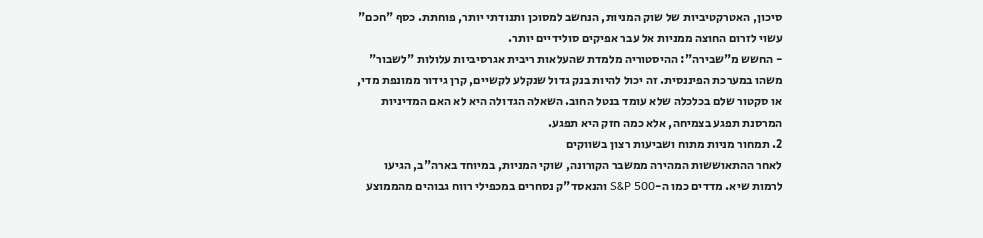סיכון, האטרקטיביות של שוק המניות, הנחשב למסוכן ותנודתי יותר, פוחתת. כסף "חכם" עשוי לזרום החוצה ממניות אל עבר אפיקים סולידיים יותר.
- החשש מ"שבירה": ההיסטוריה מלמדת שהעלאות ריבית אגרסיביות עלולות "לשבור" משהו במערכת הפיננסית. זה יכול להיות בנק גדול שנקלע לקשיים, קרן גידור ממונפת מדי, או סקטור שלם בכלכלה שלא עומד בנטל החוב. השאלה הגדולה היא לא האם המדיניות המרסנת תפגע בצמיחה, אלא כמה חזק היא תפגע.
2. תמחור מניות מתוח ושביעות רצון בשווקים
לאחר ההתאוששות המהירה ממשבר הקורונה, שוקי המניות, במיוחד בארה"ב, הגיעו לרמות שיא. מדדים כמו ה-S&P 500 והנאסד"ק נסחרים במכפילי רווח גבוהים מהממוצע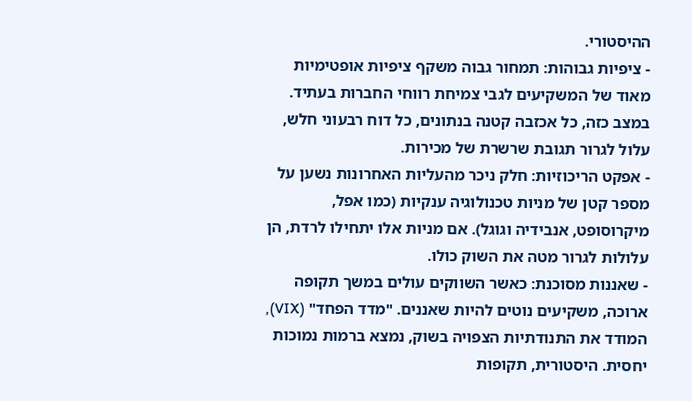ההיסטורי.
- ציפיות גבוהות: תמחור גבוה משקף ציפיות אופטימיות מאוד של המשקיעים לגבי צמיחת רווחי החברות בעתיד. במצב כזה, כל אכזבה קטנה בנתונים, כל דוח רבעוני חלש, עלול לגרור תגובת שרשרת של מכירות.
- אפקט הריכוזיות: חלק ניכר מהעליות האחרונות נשען על מספר קטן של מניות טכנולוגיה ענקיות (כמו אפל, מיקרוסופט, אנבידיה וגוגל). אם מניות אלו יתחילו לרדת, הן עלולות לגרור מטה את השוק כולו.
- שאננות מסוכנת: כאשר השווקים עולים במשך תקופה ארוכה, משקיעים נוטים להיות שאננים. "מדד הפחד" (VIX), המודד את התנודתיות הצפויה בשוק, נמצא ברמות נמוכות יחסית. היסטורית, תקופות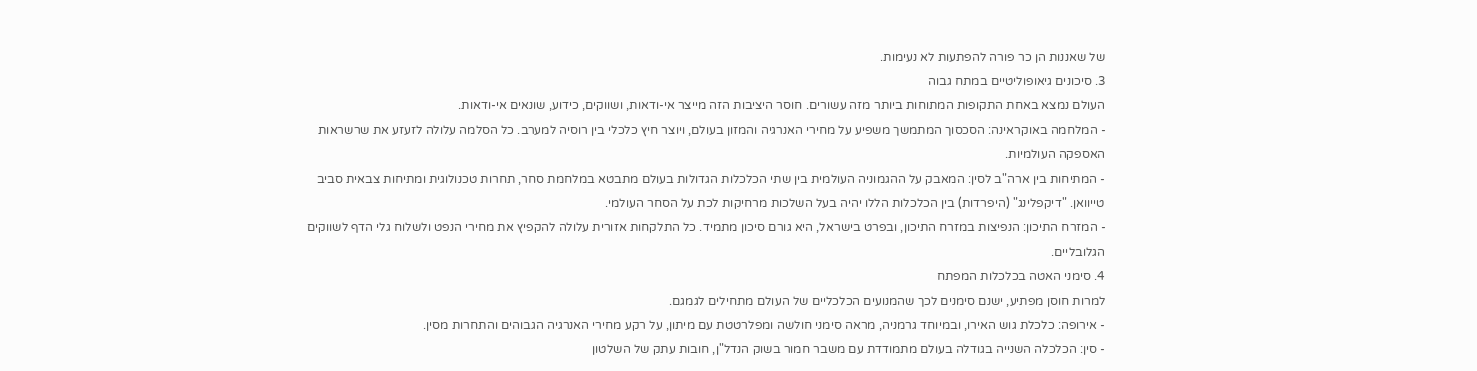של שאננות הן כר פורה להפתעות לא נעימות.
3. סיכונים גיאופוליטיים במתח גבוה
העולם נמצא באחת התקופות המתוחות ביותר מזה עשורים. חוסר היציבות הזה מייצר אי-ודאות, ושווקים, כידוע, שונאים אי-ודאות.
- המלחמה באוקראינה: הסכסוך המתמשך משפיע על מחירי האנרגיה והמזון בעולם, ויוצר חיץ כלכלי בין רוסיה למערב. כל הסלמה עלולה לזעזע את שרשראות האספקה העולמיות.
- המתיחות בין ארה"ב לסין: המאבק על ההגמוניה העולמית בין שתי הכלכלות הגדולות בעולם מתבטא במלחמת סחר, תחרות טכנולוגית ומתיחות צבאית סביב טייוואן. "דיקפלינג" (היפרדות) בין הכלכלות הללו יהיה בעל השלכות מרחיקות לכת על הסחר העולמי.
- המזרח התיכון: הנפיצות במזרח התיכון, ובפרט בישראל, היא גורם סיכון מתמיד. כל התלקחות אזורית עלולה להקפיץ את מחירי הנפט ולשלוח גלי הדף לשווקים הגלובליים.
4. סימני האטה בכלכלות המפתח
למרות חוסן מפתיע, ישנם סימנים לכך שהמנועים הכלכליים של העולם מתחילים לגמגם.
- אירופה: כלכלת גוש האירו, ובמיוחד גרמניה, מראה סימני חולשה ומפלרטטת עם מיתון, על רקע מחירי האנרגיה הגבוהים והתחרות מסין.
- סין: הכלכלה השנייה בגודלה בעולם מתמודדת עם משבר חמור בשוק הנדל"ן, חובות עתק של השלטון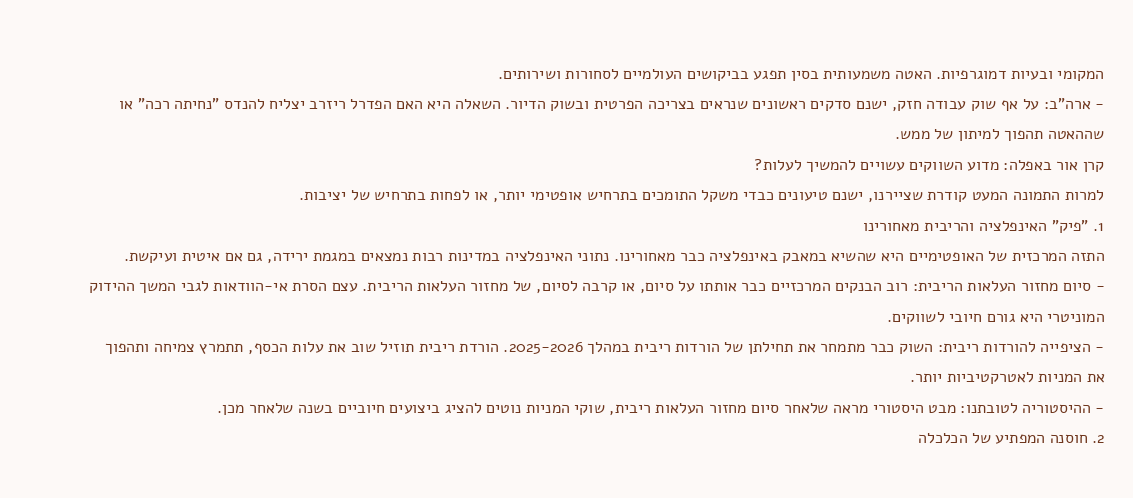המקומי ובעיות דמוגרפיות. האטה משמעותית בסין תפגע בביקושים העולמיים לסחורות ושירותים.
- ארה"ב: על אף שוק עבודה חזק, ישנם סדקים ראשונים שנראים בצריכה הפרטית ובשוק הדיור. השאלה היא האם הפדרל ריזרב יצליח להנדס "נחיתה רכה" או שההאטה תהפוך למיתון של ממש.
קרן אור באפלה: מדוע השווקים עשויים להמשיך לעלות?
למרות התמונה המעט קודרת שציירנו, ישנם טיעונים כבדי משקל התומכים בתרחיש אופטימי יותר, או לפחות בתרחיש של יציבות.
1. "פיק" האינפלציה והריבית מאחורינו
התזה המרכזית של האופטימיים היא שהשיא במאבק באינפלציה כבר מאחורינו. נתוני האינפלציה במדינות רבות נמצאים במגמת ירידה, גם אם איטית ועיקשת.
- סיום מחזור העלאות הריבית: רוב הבנקים המרכזיים כבר אותתו על סיום, או קרבה לסיום, של מחזור העלאות הריבית. עצם הסרת אי-הוודאות לגבי המשך ההידוק המוניטרי היא גורם חיובי לשווקים.
- הציפייה להורדות ריבית: השוק כבר מתמחר את תחילתן של הורדות ריבית במהלך 2025-2026. הורדת ריבית תוזיל שוב את עלות הכסף, תתמרץ צמיחה ותהפוך את המניות לאטרקטיביות יותר.
- ההיסטוריה לטובתנו: מבט היסטורי מראה שלאחר סיום מחזור העלאות ריבית, שוקי המניות נוטים להציג ביצועים חיוביים בשנה שלאחר מכן.
2. חוסנה המפתיע של הכלכלה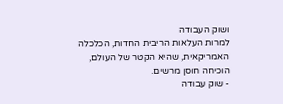ושוק העבודה
למרות העלאות הריבית החדות, הכלכלה האמריקאית, שהיא הקטר של העולם, הוכיחה חוסן מרשים.
- שוק עבודה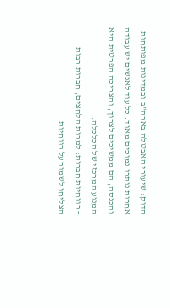הדוק: שיעורי האבטלה בארה"ב ובמדינות מפותחות אחרות נותרו נמוכים מאוד. כל עוד לאנשים יש עבודה והכנסה, הם ממשיכים לצרוך, והצריכה הפרטית היא המנוע המרכזי של הכלכלה.
- רווחיות חברות: למרות הלחצים, חברות רבות הצליחו לשמור על רווחיות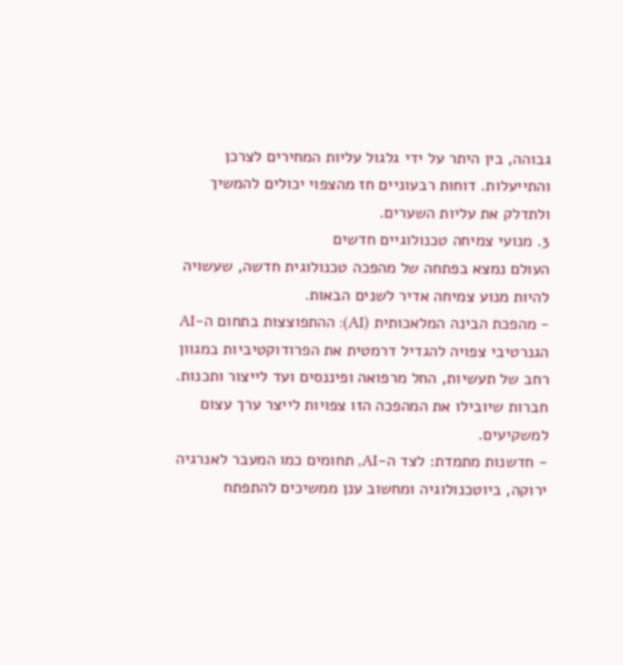גבוהה, בין היתר על ידי גלגול עליות המחירים לצרכן והתייעלות. דוחות רבעוניים חז מהצפוי יכולים להמשיך ולתדלק את עליות השערים.
3. מנועי צמיחה טכנולוגיים חדשים
העולם נמצא בפתחה של מהפכה טכנולוגית חדשה, שעשויה להיות מנוע צמיחה אדיר לשנים הבאות.
- מהפכת הבינה המלאכותית (AI): ההתפוצצות בתחום ה-AI הגנרטיבי צפויה להגדיל דרמטית את הפרודוקטיביות במגוון רחב של תעשיות, החל מרפואה ופיננסים ועד לייצור ותכנות. חברות שיובילו את המהפכה הזו צפויות לייצר ערך עצום למשקיעים.
- חדשנות מתמדת: לצד ה-AI, תחומים כמו המעבר לאנרגיה ירוקה, ביוטכנולוגיה ומחשוב ענן ממשיכים להתפתח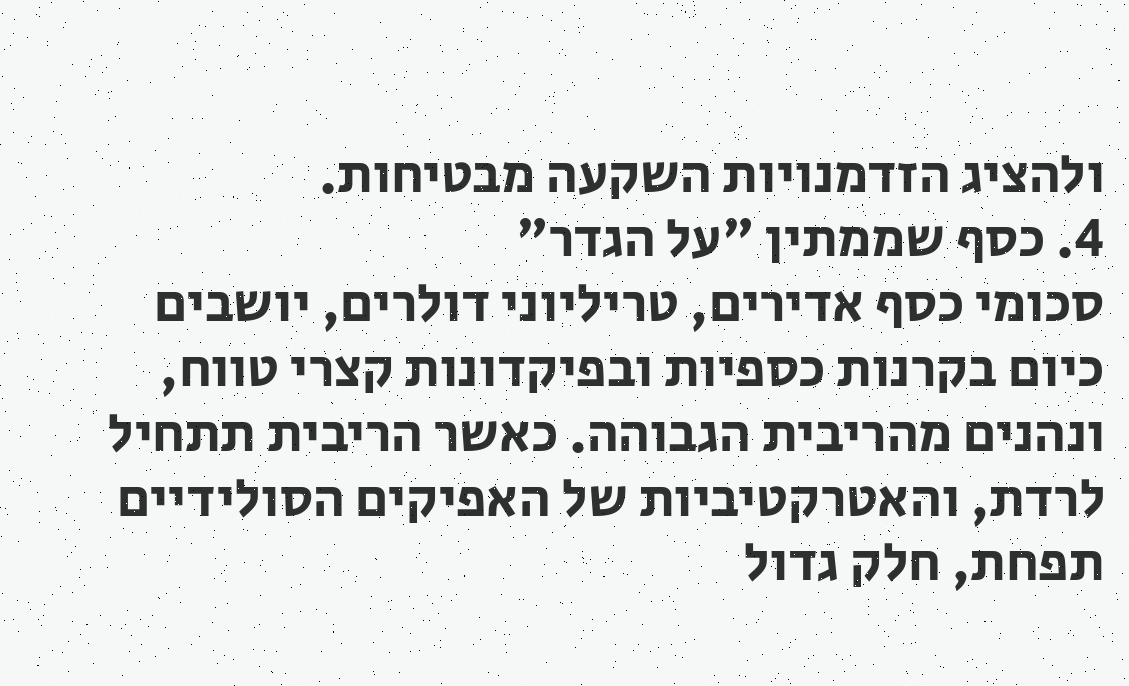ולהציג הזדמנויות השקעה מבטיחות.
4. כסף שממתין "על הגדר"
סכומי כסף אדירים, טריליוני דולרים, יושבים כיום בקרנות כספיות ובפיקדונות קצרי טווח, ונהנים מהריבית הגבוהה. כאשר הריבית תתחיל לרדת, והאטרקטיביות של האפיקים הסולידיים תפחת, חלק גדול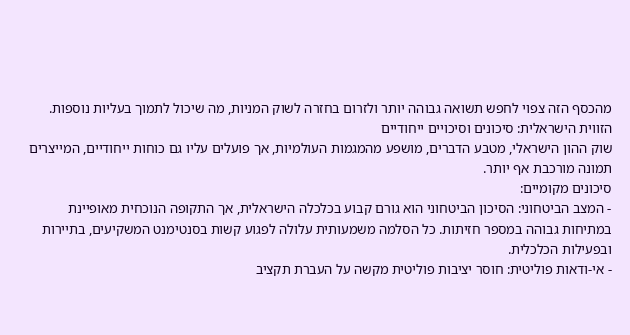מהכסף הזה צפוי לחפש תשואה גבוהה יותר ולזרום בחזרה לשוק המניות, מה שיכול לתמוך בעליות נוספות.
הזווית הישראלית: סיכונים וסיכויים ייחודיים
שוק ההון הישראלי, מטבע הדברים, מושפע מהמגמות העולמיות, אך פועלים עליו גם כוחות ייחודיים, המייצרים תמונה מורכבת אף יותר.
סיכונים מקומיים:
- המצב הביטחוני: הסיכון הביטחוני הוא גורם קבוע בכלכלה הישראלית, אך התקופה הנוכחית מאופיינת במתיחות גבוהה במספר חזיתות. כל הסלמה משמעותית עלולה לפגוע קשות בסנטימנט המשקיעים, בתיירות ובפעילות הכלכלית.
- אי-ודאות פוליטית: חוסר יציבות פוליטית מקשה על העברת תקציב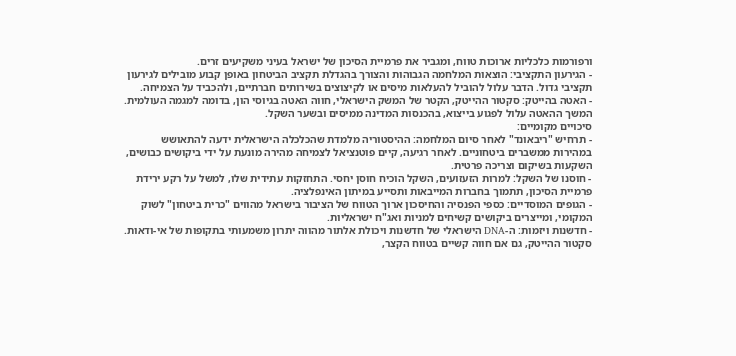ורפורמות כלכליות ארוכות טווח, ומגביר את פרמיית הסיכון של ישראל בעיני משקיעים זרים.
- הגירעון התקציבי: הוצאות המלחמה הגבוהות והצורך בהגדלת תקציב הביטחון באופן קבוע מובילים לגירעון תקציבי גדול. הדבר עלול להוביל להעלאות מיסים או לקיצוצים בשירותים חברתיים, ולהכביד על הצמיחה.
- האטה בהייטק: סקטור ההייטק, הקטר של המשק הישראלי, חווה האטה בגיוסי הון, בדומה למגמה העולמית. המשך ההאטה עלול לפגוע בייצוא, בהכנסות המדינה ממיסים ובשער השקל.
סיכויים מקומיים:
- תרחיש "ריבאונד" לאחר סיום המלחמה: ההיסטוריה מלמדת שהכלכלה הישראלית ידעה להתאושש במהירות ממשברים ביטחוניים. לאחר רגיעה, קיים פוטנציאל לצמיחה מהירה מונעת על ידי ביקושים כבושים, השקעות בשיקום וצריכה פרטית.
- חוסנו של השקל: למרות הזעזועים, השקל הוכיח חוסן יחסי. התחזקות עתידית שלו, למשל על רקע ירידת פרמיית הסיכון, תתמוך בחברות המייבאות ותסייע במיתון האינפלציה.
- הגופים המוסדיים: כספי הפנסיה והחיסכון ארוך הטווח של הציבור בישראל מהווים "כרית ביטחון" לשוק המקומי, ומייצרים ביקושים קשיחים למניות ואג"ח ישראליות.
- חדשנות ויזמות: ה-DNA הישראלי של חדשנות ויכולת אלתור מהווה יתרון משמעותי בתקופות של אי-ודאות. סקטור ההייטק, גם אם חווה קשיים בטווח הקצר,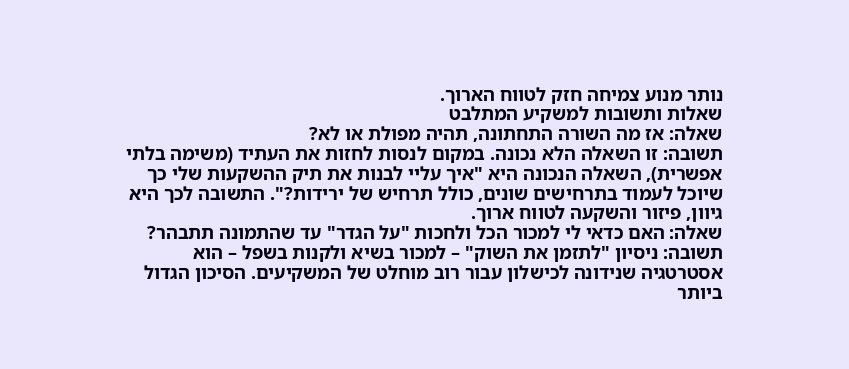נותר מנוע צמיחה חזק לטווח הארוך.
שאלות ותשובות למשקיע המתלבט
שאלה: אז מה השורה התחתונה, תהיה מפולת או לא?
תשובה: זו השאלה הלא נכונה. במקום לנסות לחזות את העתיד (משימה בלתי אפשרית), השאלה הנכונה היא "איך עליי לבנות את תיק ההשקעות שלי כך שיוכל לעמוד בתרחישים שונים, כולל תרחיש של ירידות?". התשובה לכך היא גיוון, פיזור והשקעה לטווח ארוך.
שאלה: האם כדאי לי למכור הכל ולחכות "על הגדר" עד שהתמונה תתבהר?
תשובה: ניסיון "לתזמן את השוק" – למכור בשיא ולקנות בשפל – הוא אסטרטגיה שנידונה לכישלון עבור רוב מוחלט של המשקיעים. הסיכון הגדול ביותר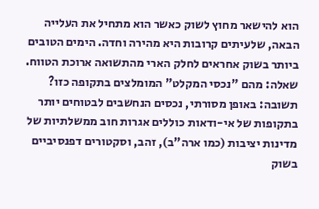הוא להישאר מחוץ לשוק כאשר הוא מתחיל את העלייה הבאה, שלעיתים קרובות היא מהירה וחדה. הימים הטובים ביותר בשוק אחראים לחלק הארי מהתשואה ארוכת הטווח.
שאלה: מהם "נכסי המקלט" המומלצים בתקופה כזו?
תשובה: באופן מסורתי, נכסים הנחשבים לבטוחים יותר בתקופות של אי-ודאות כוללים אגרות חוב ממשלתיות של מדינות יציבות (כמו ארה"ב), זהב, וסקטורים דפנסיביים בשוק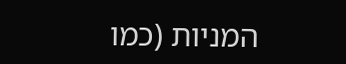המניות (כמו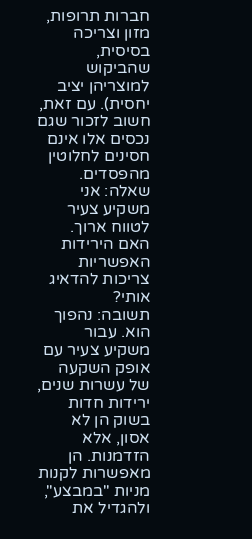חברות תרופות, מזון וצריכה בסיסית, שהביקוש למוצריהן יציב יחסית). עם זאת, חשוב לזכור שגם נכסים אלו אינם חסינים לחלוטין מהפסדים.
שאלה: אני משקיע צעיר לטווח ארוך. האם הירידות האפשריות צריכות להדאיג אותי?
תשובה: נהפוך הוא. עבור משקיע צעיר עם אופק השקעה של עשרות שנים, ירידות חדות בשוק הן לא אסון, אלא הזדמנות. הן מאפשרות לקנות מניות "במבצע", ולהגדיל את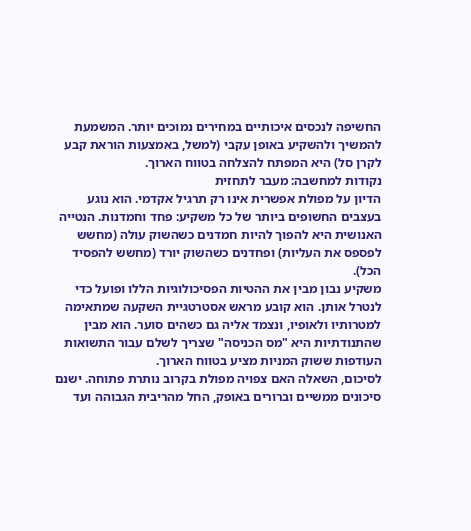החשיפה לנכסים איכותיים במחירים נמוכים יותר. המשמעת להמשיך ולהשקיע באופן עקבי (למשל, באמצעות הוראת קבע לקרן סל) היא המפתח להצלחה בטווח הארוך.
נקודות למחשבה: מעבר לתחזית
הדיון על מפולת אפשרית אינו רק תרגיל אקדמי. הוא נוגע בעצבים החשופים ביותר של כל משקיע: פחד וחמדנות. הנטייה האנושית היא להפוך להיות חמדנים כשהשוק עולה (מחשש לפספס את העליות) ופחדנים כשהשוק יורד (מחשש להפסיד הכל).
משקיע נבון מבין את ההטיות הפסיכולוגיות הללו ופועל כדי לנטרל אותן. הוא קובע מראש אסטרטגיית השקעה שמתאימה למטרותיו ולאופיו, ונצמד אליה גם כשהים סוער. הוא מבין שהתנודתיות היא "מס הכניסה" שצריך לשלם עבור התשואות העודפות ששוק המניות מציע בטווח הארוך.
לסיכום, השאלה האם צפויה מפולת בקרוב נותרת פתוחה. ישנם סיכונים ממשיים וברורים באופק, החל מהריבית הגבוהה ועד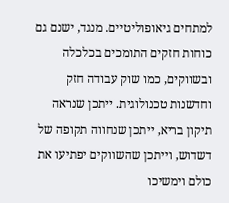למתחים גיאופוליטיים. מנגד, ישנם גם כוחות חזקים התומכים בכלכלה ובשווקים, כמו שוק עבודה חזק וחדשנות טכנולוגית. ייתכן שנראה תיקון בריא, ייתכן שנחווה תקופה של דשדוש, וייתכן שהשווקים יפתיעו את כולם וימשיכו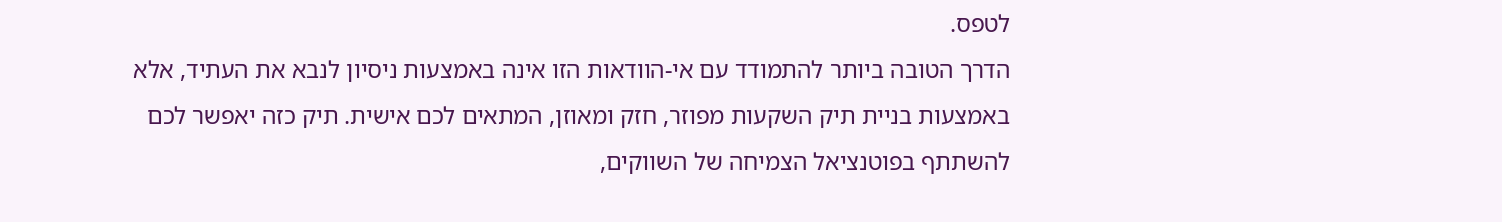לטפס.
הדרך הטובה ביותר להתמודד עם אי-הוודאות הזו אינה באמצעות ניסיון לנבא את העתיד, אלא באמצעות בניית תיק השקעות מפוזר, חזק ומאוזן, המתאים לכם אישית. תיק כזה יאפשר לכם להשתתף בפוטנציאל הצמיחה של השווקים,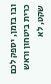ובו בזמן, יספק לכם כרית ביטחון וראש שקט, לא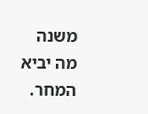משנה מה יביא המחר.